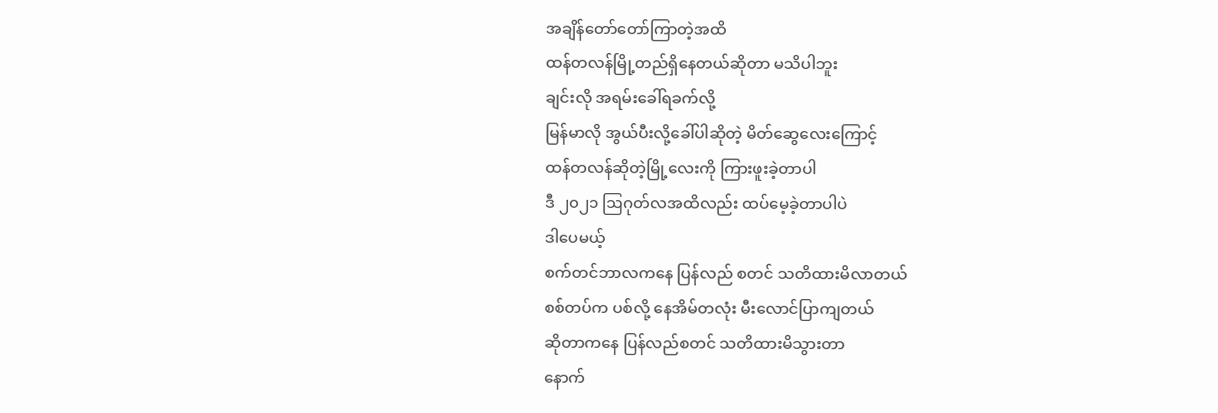အချိန်တော်တော်ကြာတဲ့အထိ
ထန်တလန်မြို့တည်ရှိနေတယ်ဆိုတာ မသိပါဘူး
ချင်းလို အရမ်းခေါ်ရခက်လို့
မြန်မာလို အွယ်ပီးလို့ခေါ်ပါဆိုတဲ့ မိတ်ဆွေလေးကြောင့်
ထန်တလန်ဆိုတဲ့မြို့လေးကို ကြားဖူးခဲ့တာပါ
ဒီ ၂၀၂၁ ဩဂုတ်လအထိလည်း ထပ်မေ့ခဲ့တာပါပဲ
ဒါပေမယ့်
စက်တင်ဘာလကနေ ပြန်လည် စတင် သတိထားမိလာတယ်
စစ်တပ်က ပစ်လို့ နေအိမ်တလုံး မီးလောင်ပြာကျတယ်
ဆိုတာကနေ ပြန်လည်စတင် သတိထားမိသွားတာ
နောက်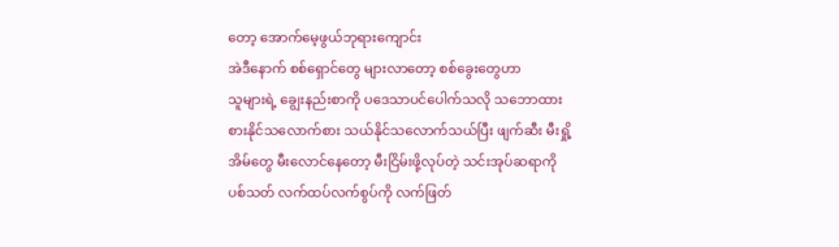တော့ အောက်မေ့ဖွယ်ဘုရားကျောင်း
အဲဒီနောက် စစ်ရှောင်တွေ များလာတော့ စစ်ခွေးတွေဟာ
သူများရဲ့ ချွေးနည်းစာကို ပဒေသာပင်ပေါက်သလို သဘောထား
စားနိုင်သလောက်စား သယ်နိုင်သလောက်သယ်ပြီး ဖျက်ဆီး မီးရှို့
အိမ်တွေ မီးလောင်နေတော့ မီးငြိမ်းဖို့လုပ်တဲ့ သင်းအုပ်ဆရာကို
ပစ်သတ် လက်ထပ်လက်စွပ်ကို လက်ဖြတ်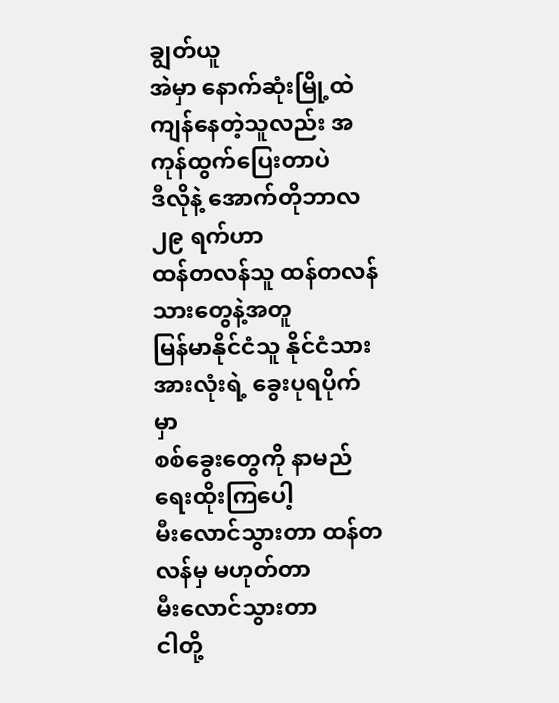ချွတ်ယူ
အဲမှာ နောက်ဆုံးမြို့ထဲကျန်နေတဲ့သူလည်း အကုန်ထွက်ပြေးတာပဲ
ဒီလိုနဲ့ အောက်တိုဘာလ ၂၉ ရက်ဟာ
ထန်တလန်သူ ထန်တလန်သားတွေနဲ့အတူ
မြန်မာနိုင်ငံသူ နိုင်ငံသားအားလုံးရဲ့ ခွေးပုရပိုက်မှာ
စစ်ခွေးတွေကို နာမည်ရေးထိုးကြပေါ့
မီးလောင်သွားတာ ထန်တလန်မှ မဟုတ်တာ
မီးလောင်သွားတာ
ငါတို့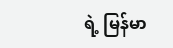ရဲ့ မြန်မာ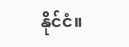နိုင်ငံ။